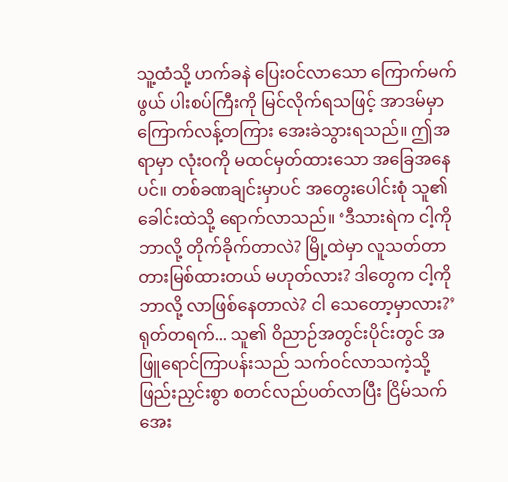သူ့ထံသို့ ဟက်ခနဲ ပြေးဝင်လာသော ကြောက်မက်ဖွယ် ပါးစပ်ကြီးကို မြင်လိုက်ရသဖြင့် အာဒမ်မှာ ကြောက်လန့်တကြား အေးခဲသွားရသည်။ ဤအရာမှာ လုံးဝကို မထင်မှတ်ထားသော အခြေအနေပင်။ တစ်ခဏချင်းမှာပင် အတွေးပေါင်းစုံ သူ၏ခေါင်းထဲသို့ ရောက်လာသည်။ ‘ဒီသားရဲက ငါ့ကို ဘာလို့ တိုက်ခိုက်တာလဲ? မြို့ထဲမှာ လူသတ်တာ တားမြစ်ထားတယ် မဟုတ်လား? ဒါတွေက ငါ့ကို ဘာလို့ လာဖြစ်နေတာလဲ? ငါ သေတော့မှာလား?’
ရုတ်တရက်... သူ၏ ဝိညာဉ်အတွင်းပိုင်းတွင် အဖြူရောင်ကြာပန်းသည် သက်ဝင်လာသကဲ့သို့ ဖြည်းညှင်းစွာ စတင်လည်ပတ်လာပြီး ငြိမ်သက်အေး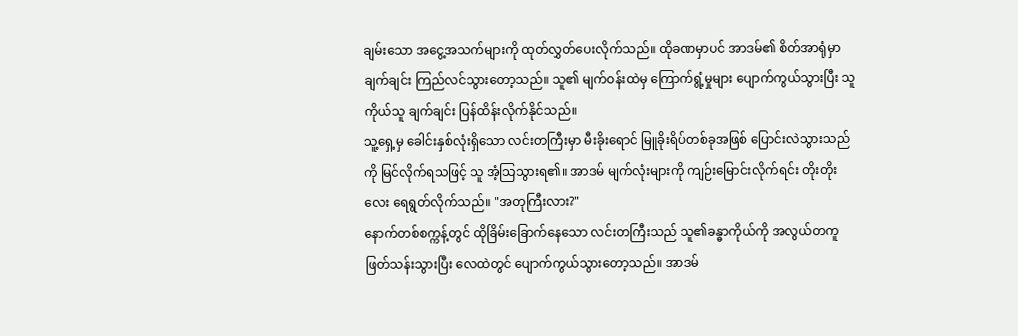ချမ်းသော အငွေ့အသက်များကို ထုတ်လွှတ်ပေးလိုက်သည်။ ထိုခဏမှာပင် အာဒမ်၏ စိတ်အာရုံမှာ ချက်ချင်း ကြည်လင်သွားတော့သည်။ သူ၏ မျက်ဝန်းထဲမှ ကြောက်ရွံ့မှုများ ပျောက်ကွယ်သွားပြီး သူကိုယ်သူ ချက်ချင်း ပြန်ထိန်းလိုက်နိုင်သည်။
သူ့ရှေ့မှ ခေါင်းနှစ်လုံးရှိသော လင်းတကြီးမှာ မီးခိုးရောင် မြူခိုးရိပ်တစ်ခုအဖြစ် ပြောင်းလဲသွားသည်ကို မြင်လိုက်ရသဖြင့် သူ အံ့သြသွားရ၏။ အာဒမ် မျက်လုံးများကို ကျဉ်းမြောင်းလိုက်ရင်း တိုးတိုးလေး ရေရွတ်လိုက်သည်။ "အတုကြီးလား?"
နောက်တစ်စက္ကန့်တွင် ထိုခြိမ်းခြောက်နေသော လင်းတကြီးသည် သူ၏ခန္ဓာကိုယ်ကို အလွယ်တကူ ဖြတ်သန်းသွားပြီး လေထဲတွင် ပျောက်ကွယ်သွားတော့သည်။ အာဒမ်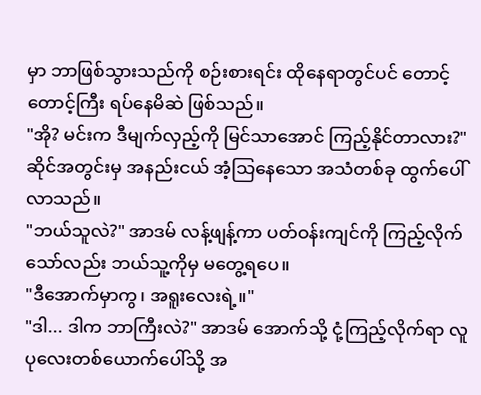မှာ ဘာဖြစ်သွားသည်ကို စဉ်းစားရင်း ထိုနေရာတွင်ပင် တောင့်တောင့်ကြီး ရပ်နေမိဆဲ ဖြစ်သည်။
"အို? မင်းက ဒီမျက်လှည့်ကို မြင်သာအောင် ကြည့်နိုင်တာလား?" ဆိုင်အတွင်းမှ အနည်းငယ် အံ့သြနေသော အသံတစ်ခု ထွက်ပေါ်လာသည်။
"ဘယ်သူလဲ?" အာဒမ် လန့်ဖျန့်ကာ ပတ်ဝန်းကျင်ကို ကြည့်လိုက်သော်လည်း ဘယ်သူ့ကိုမှ မတွေ့ရပေ။
"ဒီအောက်မှာကွ၊ အရူးလေးရဲ့။"
"ဒါ... ဒါက ဘာကြီးလဲ?" အာဒမ် အောက်သို့ ငုံ့ကြည့်လိုက်ရာ လူပုလေးတစ်ယောက်ပေါ်သို့ အ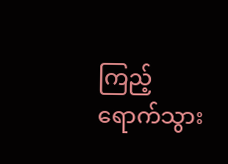ကြည့်ရောက်သွား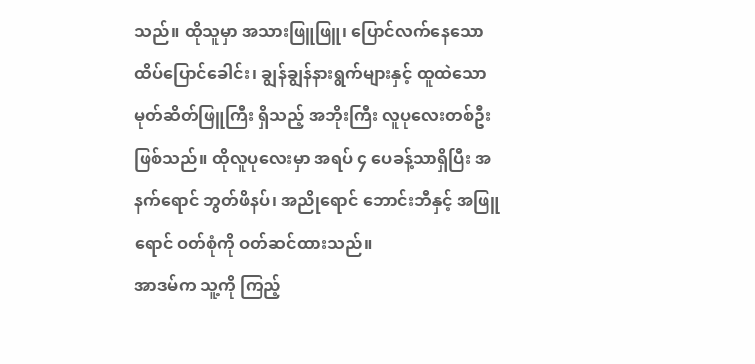သည်။ ထိုသူမှာ အသားဖြူဖြူ၊ ပြောင်လက်နေသော ထိပ်ပြောင်ခေါင်း၊ ချွန်ချွန်နားရွက်များနှင့် ထူထဲသော မုတ်ဆိတ်ဖြူကြီး ရှိသည့် အဘိုးကြီး လူပုလေးတစ်ဦး ဖြစ်သည်။ ထိုလူပုလေးမှာ အရပ် ၄ ပေခန့်သာရှိပြီး အနက်ရောင် ဘွတ်ဖိနပ်၊ အညိုရောင် ဘောင်းဘီနှင့် အဖြူရောင် ဝတ်စုံကို ဝတ်ဆင်ထားသည်။
အာဒမ်က သူ့ကို ကြည့်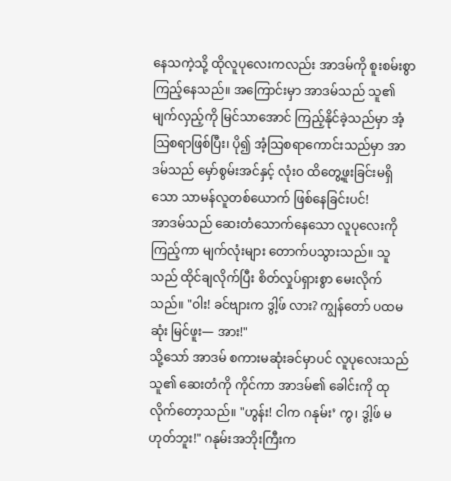နေသကဲ့သို့ ထိုလူပုလေးကလည်း အာဒမ်ကို စူးစမ်းစွာ ကြည့်နေသည်။ အကြောင်းမှာ အာဒမ်သည် သူ၏ မျက်လှည့်ကို မြင်သာအောင် ကြည့်နိုင်ခဲ့သည်မှာ အံ့သြစရာဖြစ်ပြီး၊ ပို၍ အံ့သြစရာကောင်းသည်မှာ အာဒမ်သည် မှော်စွမ်းအင်နှင့် လုံးဝ ထိတွေ့ဖူးခြင်းမရှိသော သာမန်လူတစ်ယောက် ဖြစ်နေခြင်းပင်!
အာဒမ်သည် ဆေးတံသောက်နေသော လူပုလေးကို ကြည့်ကာ မျက်လုံးများ တောက်ပသွားသည်။ သူသည် ထိုင်ချလိုက်ပြီး စိတ်လှုပ်ရှားစွာ မေးလိုက်သည်။ "ဝါး! ခင်ဗျားက ဒွါ့ဖ် လား? ကျွန်တော် ပထမဆုံး မြင်ဖူး— အား!"
သို့သော် အာဒမ် စကားမဆုံးခင်မှာပင် လူပုလေးသည် သူ၏ ဆေးတံကို ကိုင်ကာ အာဒမ်၏ ခေါင်းကို ထုလိုက်တော့သည်။ "ဟွန်း! ငါက ဂနုမ်း’ ကွ၊ ဒွါ့ဖ် မဟုတ်ဘူး!" ဂနုမ်းအဘိုးကြီးက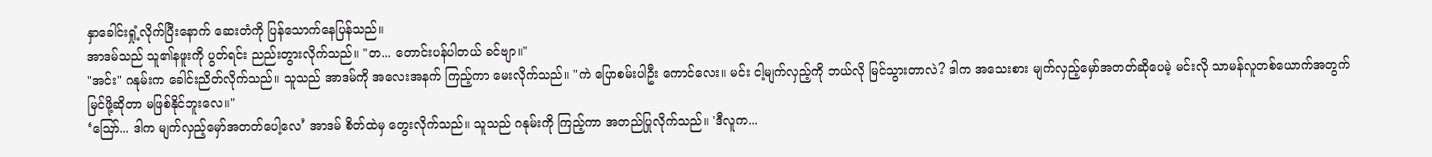နှာခေါင်းရှုံ့လိုက်ပြီးနောက် ဆေးတံကို ပြန်သောက်နေပြန်သည်။
အာဒမ်သည် သူ၏နဖူးကို ပွတ်ရင်း ညည်းတွားလိုက်သည်။ "တ... တောင်းပန်ပါတယ် ခင်ဗျာ။"
"အင်း" ဂနုမ်းက ခေါင်းညိတ်လိုက်သည်။ သူသည် အာဒမ်ကို အလေးအနက် ကြည့်ကာ မေးလိုက်သည်။ "ကဲ ပြောစမ်းပါဦး ကောင်လေး။ မင်း ငါ့မျက်လှည့်ကို ဘယ်လို မြင်သွားတာလဲ? ဒါက အသေးစား မျက်လှည့်မှော်အတတ်ဆိုပေမဲ့ မင်းလို သာမန်လူတစ်ယောက်အတွက် မြင်ဖို့ဆိုတာ မဖြစ်နိုင်ဘူးလေ။"
‘ဪ... ဒါက မျက်လှည့်မှော်အတတ်ပေါ့လေ’ အာဒမ် စိတ်ထဲမှ တွေးလိုက်သည်။ သူသည် ဂနုမ်းကို ကြည့်ကာ အတည်ပြုလိုက်သည်။ 'ဒီလူက...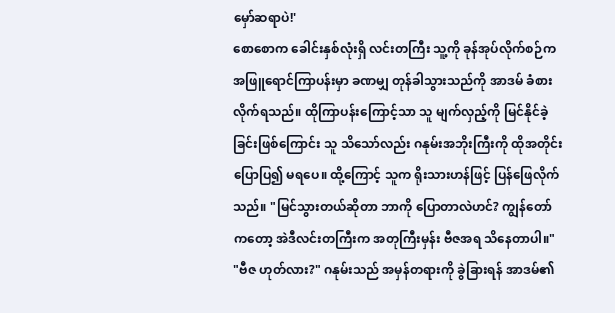မှော်ဆရာပဲ!'
စောစောက ခေါင်းနှစ်လုံးရှိ လင်းတကြီး သူ့ကို ခုန်အုပ်လိုက်စဉ်က အဖြူရောင်ကြာပန်းမှာ ခဏမျှ တုန်ခါသွားသည်ကို အာဒမ် ခံစားလိုက်ရသည်။ ထိုကြာပန်းကြောင့်သာ သူ မျက်လှည့်ကို မြင်နိုင်ခဲ့ခြင်းဖြစ်ကြောင်း သူ သိသော်လည်း ဂနုမ်းအဘိုးကြီးကို ထိုအတိုင်း ပြောပြ၍ မရပေ။ ထို့ကြောင့် သူက ရိုးသားဟန်ဖြင့် ပြန်ဖြေလိုက်သည်။ "မြင်သွားတယ်ဆိုတာ ဘာကို ပြောတာလဲဟင်? ကျွန်တော်ကတော့ အဲဒီလင်းတကြီးက အတုကြီးမှန်း ဗီဇအရ သိနေတာပါ။"
"ဗီဇ ဟုတ်လား?" ဂနုမ်းသည် အမှန်တရားကို ခွဲခြားရန် အာဒမ်၏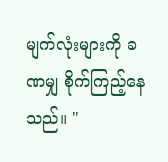မျက်လုံးများကို ခဏမျှ စိုက်ကြည့်နေသည်။ "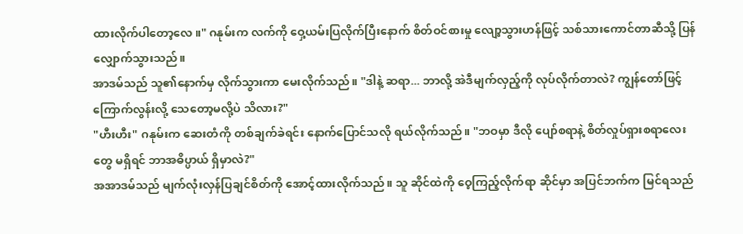ထားလိုက်ပါတော့လေ။" ဂနုမ်းက လက်ကို ဝှေ့ယမ်းပြလိုက်ပြီးနောက် စိတ်ဝင်စားမှု လျော့သွားဟန်ဖြင့် သစ်သားကောင်တာဆီသို့ ပြန်လျှောက်သွားသည်။
အာဒမ်သည် သူ၏နောက်မှ လိုက်သွားကာ မေးလိုက်သည်။ "ဒါနဲ့ ဆရာ... ဘာလို့ အဲဒီမျက်လှည့်ကို လုပ်လိုက်တာလဲ? ကျွန်တော်ဖြင့် ကြောက်လွန်းလို့ သေတော့မလို့ပဲ သိလား?"
"ဟီးဟီး" ဂနုမ်းက ဆေးတံကို တစ်ချက်ခဲရင်း နောက်ပြောင်သလို ရယ်လိုက်သည်။ "ဘဝမှာ ဒီလို ပျော်စရာနဲ့ စိတ်လှုပ်ရှားစရာလေးတွေ မရှိရင် ဘာအဓိပ္ပာယ် ရှိမှာလဲ?"
အအာဒမ်သည် မျက်လုံးလှန်ပြချင်စိတ်ကို အောင့်ထားလိုက်သည်။ သူ ဆိုင်ထဲကို ဝေ့ကြည့်လိုက်ရာ ဆိုင်မှာ အပြင်ဘက်က မြင်ရသည်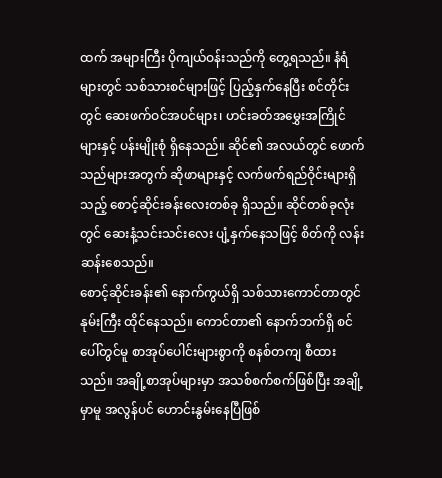ထက် အများကြီး ပိုကျယ်ဝန်းသည်ကို တွေ့ရသည်။ နံရံများတွင် သစ်သားစင်များဖြင့် ပြည့်နှက်နေပြီး စင်တိုင်းတွင် ဆေးဖက်ဝင်အပင်များ၊ ဟင်းခတ်အမွှေးအကြိုင်များနှင့် ပန်းမျိုးစုံ ရှိနေသည်။ ဆိုင်၏ အလယ်တွင် ဖောက်သည်များအတွက် ဆိုဖာများနှင့် လက်ဖက်ရည်ဝိုင်းများရှိသည့် စောင့်ဆိုင်းခန်းလေးတစ်ခု ရှိသည်။ ဆိုင်တစ်ခုလုံးတွင် ဆေးနံ့သင်းသင်းလေး ပျံ့နှက်နေသဖြင့် စိတ်ကို လန်းဆန်းစေသည်။
စောင့်ဆိုင်းခန်း၏ နောက်ကွယ်ရှိ သစ်သားကောင်တာတွင် နုမ်းကြီး ထိုင်နေသည်။ ကောင်တာ၏ နောက်ဘက်ရှိ စင်ပေါ်တွင်မူ စာအုပ်ပေါင်းများစွာကို စနစ်တကျ စီထားသည်။ အချို့စာအုပ်များမှာ အသစ်စက်စက်ဖြစ်ပြီး အချို့မှာမူ အလွန်ပင် ဟောင်းနွမ်းနေပြီဖြစ်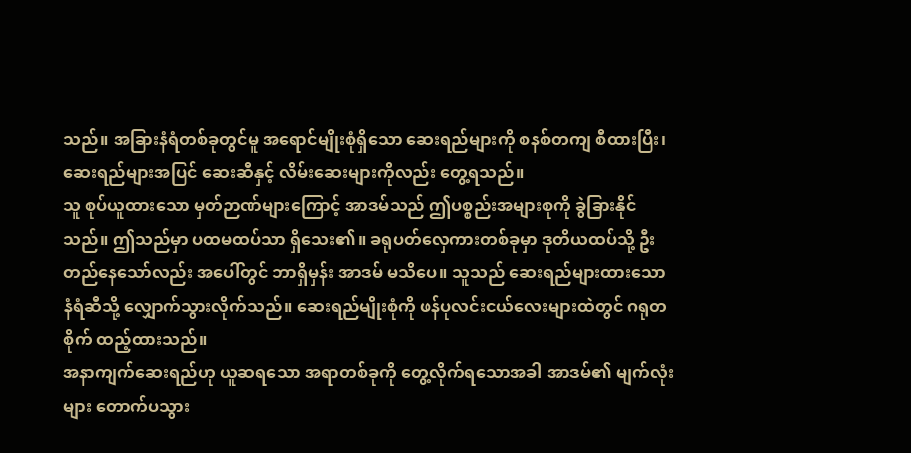သည်။ အခြားနံရံတစ်ခုတွင်မူ အရောင်မျိုးစုံရှိသော ဆေးရည်များကို စနစ်တကျ စီထားပြီး၊ ဆေးရည်များအပြင် ဆေးဆီနှင့် လိမ်းဆေးများကိုလည်း တွေ့ရသည်။
သူ စုပ်ယူထားသော မှတ်ဉာဏ်များကြောင့် အာဒမ်သည် ဤပစ္စည်းအများစုကို ခွဲခြားနိုင်သည်။ ဤသည်မှာ ပထမထပ်သာ ရှိသေး၏။ ခရုပတ်လှေကားတစ်ခုမှာ ဒုတိယထပ်သို့ ဦးတည်နေသော်လည်း အပေါ်တွင် ဘာရှိမှန်း အာဒမ် မသိပေ။ သူသည် ဆေးရည်များထားသော နံရံဆီသို့ လျှောက်သွားလိုက်သည်။ ဆေးရည်မျိုးစုံကို ဖန်ပုလင်းငယ်လေးများထဲတွင် ဂရုတစိုက် ထည့်ထားသည်။
အနာကျက်ဆေးရည်ဟု ယူဆရသော အရာတစ်ခုကို တွေ့လိုက်ရသောအခါ အာဒမ်၏ မျက်လုံးများ တောက်ပသွား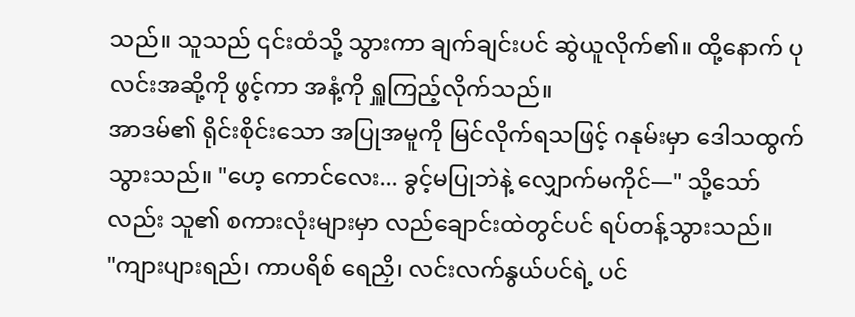သည်။ သူသည် ၎င်းထံသို့ သွားကာ ချက်ချင်းပင် ဆွဲယူလိုက်၏။ ထို့နောက် ပုလင်းအဆို့ကို ဖွင့်ကာ အနံ့ကို ရှူကြည့်လိုက်သည်။
အာဒမ်၏ ရိုင်းစိုင်းသော အပြုအမူကို မြင်လိုက်ရသဖြင့် ဂနုမ်းမှာ ဒေါသထွက်သွားသည်။ "ဟေ့ ကောင်လေး... ခွင့်မပြုဘဲနဲ့ လျှောက်မကိုင်—" သို့သော်လည်း သူ၏ စကားလုံးများမှာ လည်ချောင်းထဲတွင်ပင် ရပ်တန့်သွားသည်။
"ကျားပျားရည်၊ ကာပရိစ် ရေညှိ၊ လင်းလက်နွယ်ပင်ရဲ့ ပင်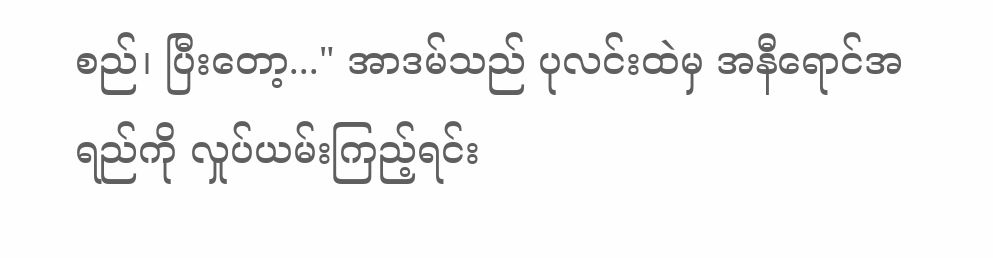စည်၊ ပြီးတော့..." အာဒမ်သည် ပုလင်းထဲမှ အနီရောင်အရည်ကို လှုပ်ယမ်းကြည့်ရင်း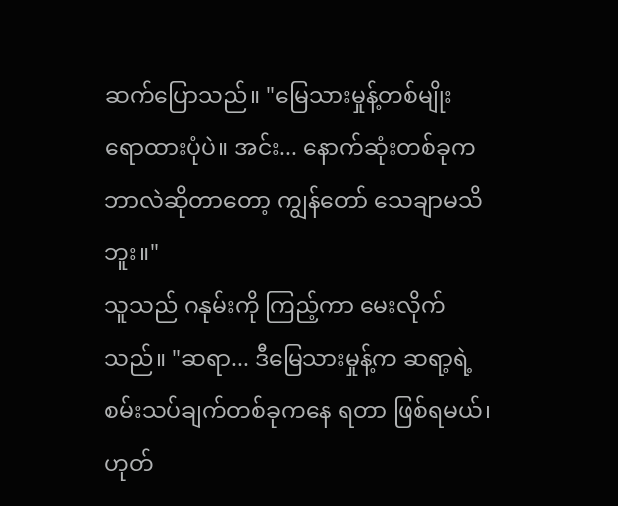ဆက်ပြောသည်။ "မြေသားမှုန့်တစ်မျိုး ရောထားပုံပဲ။ အင်း... နောက်ဆုံးတစ်ခုက ဘာလဲဆိုတာတော့ ကျွန်တော် သေချာမသိဘူး။"
သူသည် ဂနုမ်းကို ကြည့်ကာ မေးလိုက်သည်။ "ဆရာ... ဒီမြေသားမှုန့်က ဆရာ့ရဲ့ စမ်းသပ်ချက်တစ်ခုကနေ ရတာ ဖြစ်ရမယ်၊ ဟုတ်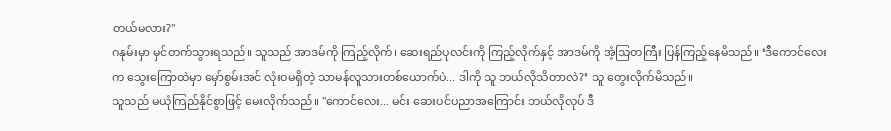တယ်မလား?"
ဂနုမ်းမှာ မှင်တက်သွားရသည်။ သူသည် အာဒမ်ကို ကြည့်လိုက်၊ ဆေးရည်ပုလင်းကို ကြည့်လိုက်နှင့် အာဒမ်ကို အံ့သြတကြီး ပြန်ကြည့်နေမိသည်။ ‘ဒီကောင်လေးက သွေးကြောထဲမှာ မှော်စွမ်းအင် လုံးဝမရှိတဲ့ သာမန်လူသားတစ်ယောက်ပဲ... ဒါကို သူ ဘယ်လိုသိတာလဲ?’ သူ တွေးလိုက်မိသည်။
သူသည် မယုံကြည်နိုင်စွာဖြင့် မေးလိုက်သည်။ "ကောင်လေး... မင်း ဆေးပင်ပညာအကြောင်း ဘယ်လိုလုပ် ဒီ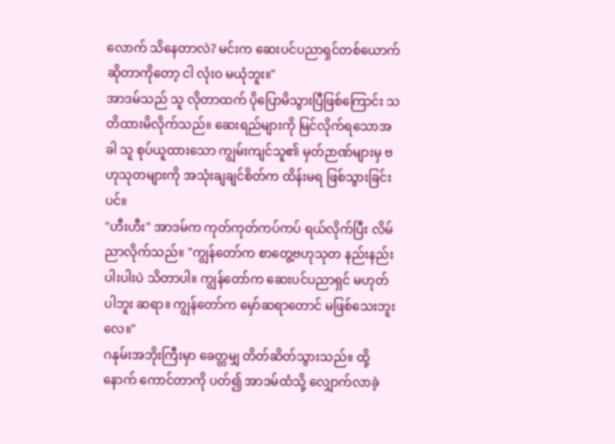လောက် သိနေတာလဲ? မင်းက ဆေးပင်ပညာရှင်တစ်ယောက်ဆိုတာကိုတော့ ငါ လုံးဝ မယုံဘူး။"
အာဒမ်သည် သူ လိုတာထက် ပိုပြောမိသွားပြီဖြစ်ကြောင်း သတိထားမိလိုက်သည်။ ဆေးရည်များကို မြင်လိုက်ရသောအခါ သူ စုပ်ယူထားသော ကျွမ်းကျင်သူ၏ မှတ်ဉာဏ်များမှ ဗဟုသုတများကို အသုံးချချင်စိတ်က ထိန်းမရ ဖြစ်သွားခြင်းပင်။
"ဟီးဟီး" အာဒမ်က ကုတ်ကုတ်ကပ်ကပ် ရယ်လိုက်ပြီး လိမ်ညာလိုက်သည်။ "ကျွန်တော်က စာတွေ့ဗဟုသုတ နည်းနည်းပါးပါးပဲ သိတာပါ။ ကျွန်တော်က ဆေးပင်ပညာရှင် မဟုတ်ပါဘူး ဆရာ။ ကျွန်တော်က မှော်ဆရာတောင် မဖြစ်သေးဘူးလေ။"
ဂနုမ်းအဘိုးကြီးမှာ ခေတ္တမျှ တိတ်ဆိတ်သွားသည်။ ထို့နောက် ကောင်တာကို ပတ်၍ အာဒမ်ထံသို့ လျှောက်လာခဲ့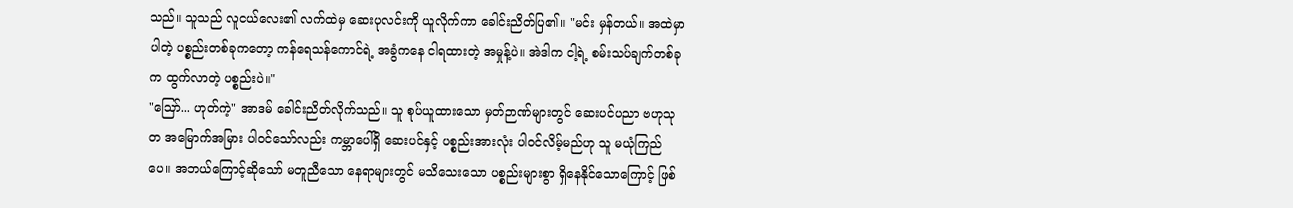သည်။ သူသည် လူငယ်လေး၏ လက်ထဲမှ ဆေးပုလင်းကို ယူလိုက်ကာ ခေါင်းညိတ်ပြ၏။ "မင်း မှန်တယ်။ အထဲမှာ ပါတဲ့ ပစ္စည်းတစ်ခုကတော့ ကန်ရေသန်ကောင်ရဲ့ အခွံကနေ ငါရထားတဲ့ အမှုန့်ပဲ။ အဲဒါက ငါ့ရဲ့ စမ်းသပ်ချက်တစ်ခုက ထွက်လာတဲ့ ပစ္စည်းပဲ။"
"ဪ... ဟုတ်ကဲ့" အာဒမ် ခေါင်းညိတ်လိုက်သည်။ သူ စုပ်ယူထားသော မှတ်ဉာဏ်များတွင် ဆေးပင်ပညာ ဗဟုသုတ အမြောက်အမြား ပါဝင်သော်လည်း ကမ္ဘာပေါ်ရှိ ဆေးပင်နှင့် ပစ္စည်းအားလုံး ပါဝင်လိမ့်မည်ဟု သူ မယုံကြည်ပေ။ အဘယ်ကြောင့်ဆိုသော် မတူညီသော နေရာများတွင် မသိသေးသော ပစ္စည်းများစွာ ရှိနေနိုင်သောကြောင့် ဖြစ်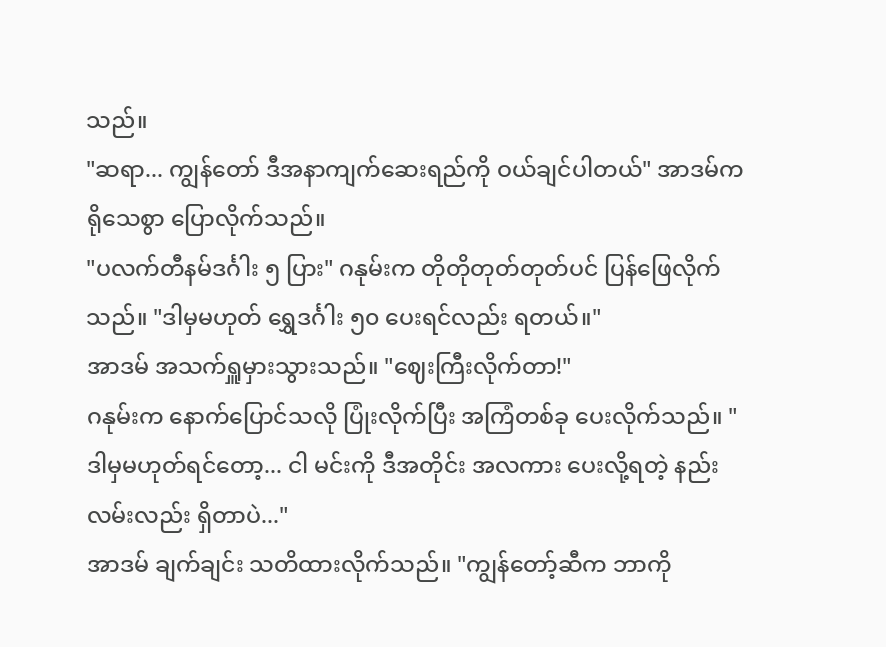သည်။
"ဆရာ... ကျွန်တော် ဒီအနာကျက်ဆေးရည်ကို ဝယ်ချင်ပါတယ်" အာဒမ်က ရိုသေစွာ ပြောလိုက်သည်။
"ပလက်တီနမ်ဒင်္ဂါး ၅ ပြား" ဂနုမ်းက တိုတိုတုတ်တုတ်ပင် ပြန်ဖြေလိုက်သည်။ "ဒါမှမဟုတ် ရွှေဒင်္ဂါး ၅၀ ပေးရင်လည်း ရတယ်။"
အာဒမ် အသက်ရှူမှားသွားသည်။ "ဈေးကြီးလိုက်တာ!"
ဂနုမ်းက နောက်ပြောင်သလို ပြုံးလိုက်ပြီး အကြံတစ်ခု ပေးလိုက်သည်။ "ဒါမှမဟုတ်ရင်တော့... ငါ မင်းကို ဒီအတိုင်း အလကား ပေးလို့ရတဲ့ နည်းလမ်းလည်း ရှိတာပဲ..."
အာဒမ် ချက်ချင်း သတိထားလိုက်သည်။ "ကျွန်တော့်ဆီက ဘာကို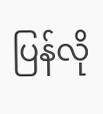ပြန်လို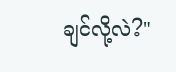ချင်လို့လဲ?"